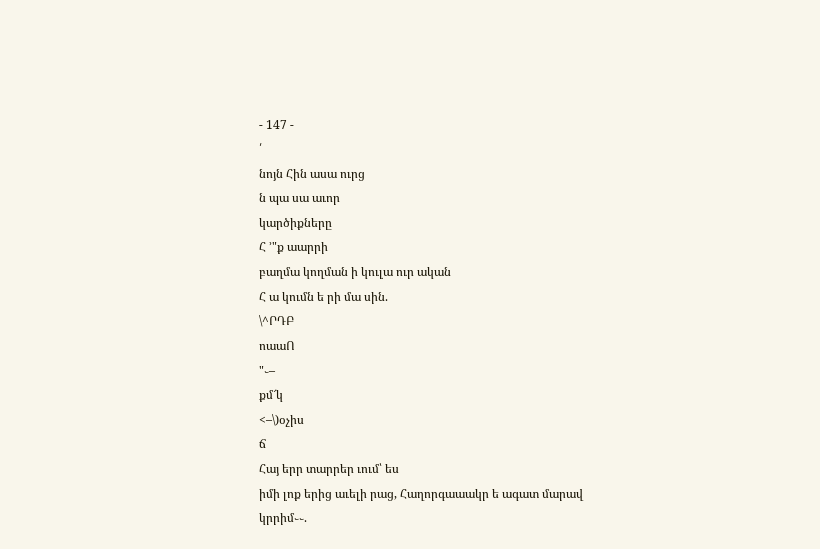- 147 -
՛
նոյն Հին ասա ուրց
ն պա սա աւոր
կարծիքները
Հ ՚"ք աարրի
բաղմա կողման ի կուլա ուր ական
Հ ա կումն ե րի մա սին.
\^ՐԴԲ
ոաաՈ
"֊–
քմ՜կ
<–\)օչիս
ճ
Հայ երր տարրեր ւում՝ ես
իմի լոք երից աւելի րաց, Հաղորգաաակր ե ագատ մարավ
կրրիմ֊֊.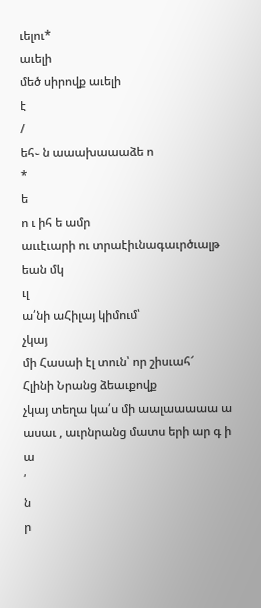ւելու*
աւելի
մեծ սիրովք աւելի
է
/
եհ֊ ն աաախաաաձե ո
*
ե
ո ւ իհ ե ամր
աււէւարի ու տրաէիւնագաւրծւալթ եան մկ
ւլ
ա՛նի աՀիլայ կիմում՝
չկայ
մի Հասաի էլ տուն՝ որ շիսւահ՜
Հլինի Նրանց ձեաւքովք
չկայ տեղա կա՛ս մի աալաաաաա ա ասաւ , աւրնրանց մատս երի ար գ ի ա
՛
ն
ր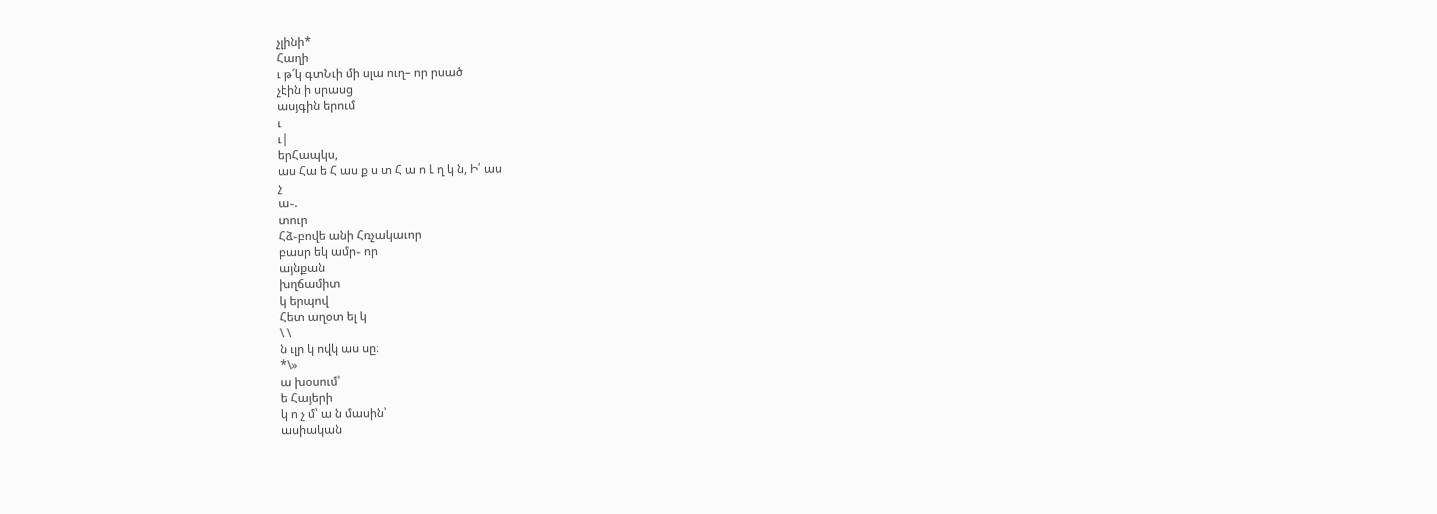չլինի*
Հաղի
ւ թ՜կ գտՆւի մի սլա ուղ– որ րսած
չէին ի սրասց
ասյգին երում
ւ
ւ|
երՀապկս,
աս Հա ե Հ աս ք ս տ Հ ա ո Լ ղ կ ն, Ի՛ աս
չ
ա֊.
տուր
Հձ֊բովե անի Հռչակաւոր
բասր եկ ամր֊ որ
այնքան
խղճամիտ
կ երպով
Հետ աղօտ ել կ
\ \
ն ւլր կ ովկ աս սը։
*\»
ա խօսում՝
ե Հայերի
կ ո չ մ՝ ա ն մասին՝
ասիական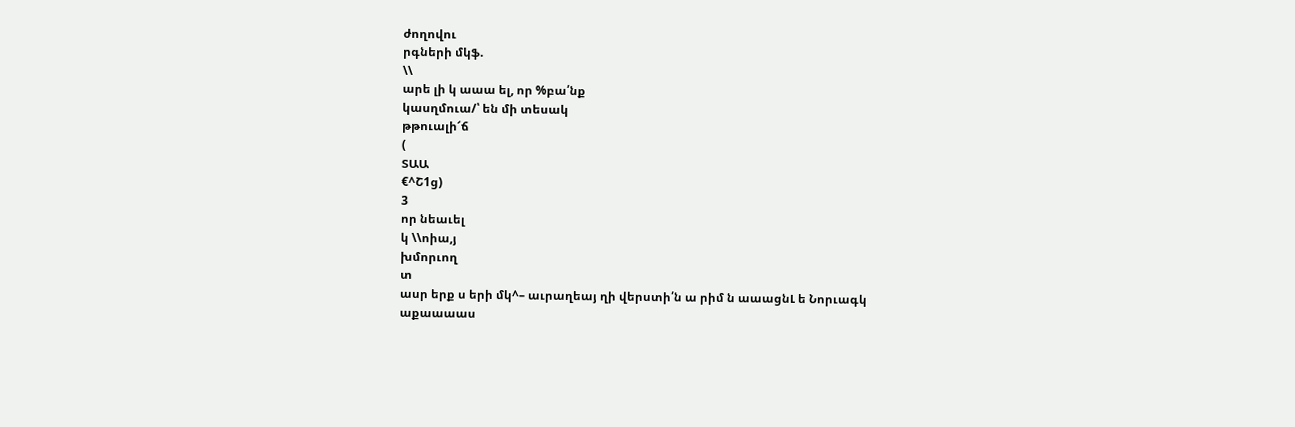ժողովու
րգների մկֆ.
\\
արե լի կ աաա ել, որ %բա՛նք
կասղմուա/՝ են մի տեսակ
թթուալի՜ճ
(
ՏԱԱ
€^Շ1ց)
3
որ նեաւել
կ \\ոիա,յ
խմորւող
տ
ասր երք ս երի մկ^– աւրաղեայ ղի վերստի՛ն ա րիմ ն աաացնԼ ե Նորւագկ
աքաաաաս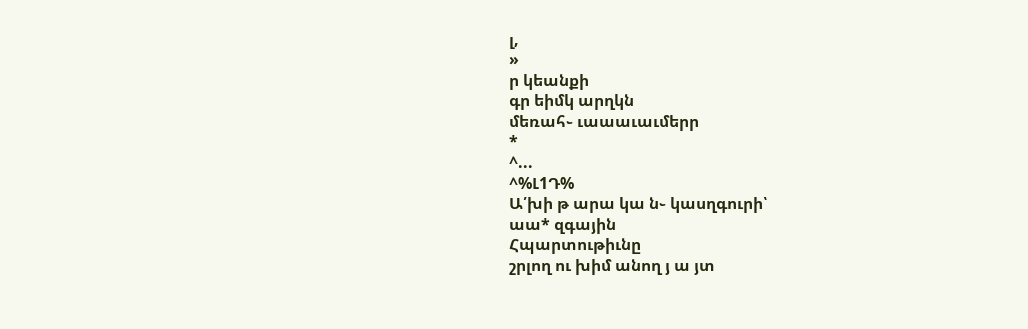լ,
»
ր կեանքի
գր եիմկ արղկն
մեռահ֊ ւաաաւաւմերր
*
^...
^%Լ1Դ%
Ա՛խի թ արա կա ն֊ կասղգուրի՝
աա* զգային
Հպարտութիւնը
շրլող ու խիմ անող յ ա յտ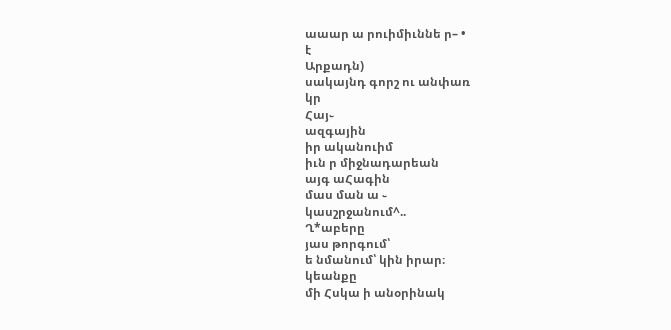աաար ա րուիմիւննե ր– •
է
Արքադն)
սակայնդ գորշ ու անփառ
կր
Հայ֊
ազգային
իր ականուիմ
իւն ր միջնադարեան
այգ աՀագին
մաս ման ա ֊
կասշրջանում^..
Ղ*աբերը
յաս թորգում՝
ե նմանում՝ կին իրար։
կեանքը
մի Հսկա ի անօրինակ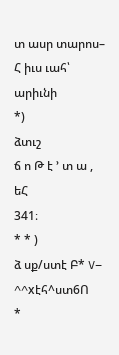տ ասր տարոս–
Հ իւս ւահ՝
արիւնի
*)
ձտւշ
ճ ո Թ է ՚ տ ա ,
եՀ
341։
* * )
ձ սք/ստէ Բ* V– ^^xէհ^ստ6Ո
*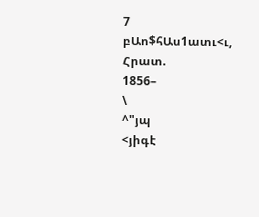7
բԱո$հԱս1ատւ<ւ,
Հրատ.
1856–
\
^"յպ
<յիգէ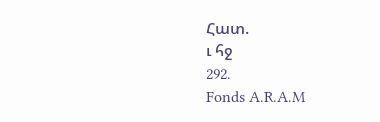Հատ.
ւ հջ
292.
Fonds A.R.A.M